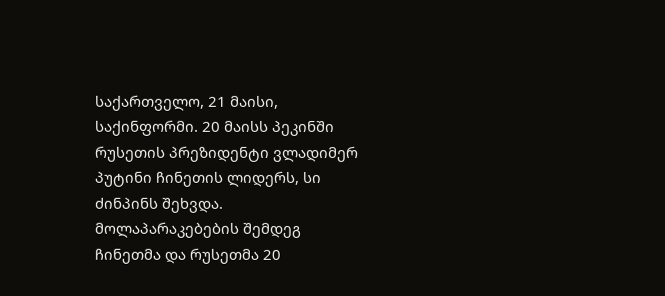საქართველო, 21 მაისი, საქინფორმი. 20 მაისს პეკინში რუსეთის პრეზიდენტი ვლადიმერ პუტინი ჩინეთის ლიდერს, სი ძინპინს შეხვდა. მოლაპარაკებების შემდეგ ჩინეთმა და რუსეთმა 20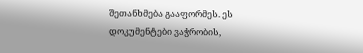შეთანხმება გააფორმეს. ეს დოკუმენტები ვაჭრობის,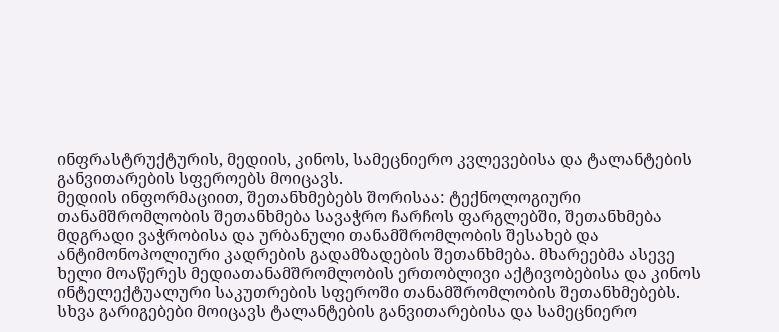ინფრასტრუქტურის, მედიის, კინოს, სამეცნიერო კვლევებისა და ტალანტების განვითარების სფეროებს მოიცავს.
მედიის ინფორმაციით, შეთანხმებებს შორისაა: ტექნოლოგიური თანამშრომლობის შეთანხმება სავაჭრო ჩარჩოს ფარგლებში, შეთანხმება მდგრადი ვაჭრობისა და ურბანული თანამშრომლობის შესახებ და ანტიმონოპოლიური კადრების გადამზადების შეთანხმება. მხარეებმა ასევე ხელი მოაწერეს მედიათანამშრომლობის ერთობლივი აქტივობებისა და კინოს ინტელექტუალური საკუთრების სფეროში თანამშრომლობის შეთანხმებებს.
სხვა გარიგებები მოიცავს ტალანტების განვითარებისა და სამეცნიერო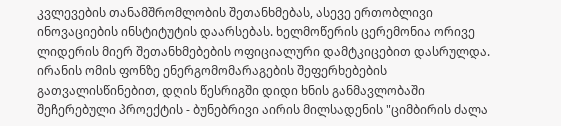კვლევების თანამშრომლობის შეთანხმებას, ასევე ერთობლივი ინოვაციების ინსტიტუტის დაარსებას. ხელმოწერის ცერემონია ორივე ლიდერის მიერ შეთანხმებების ოფიციალური დამტკიცებით დასრულდა.
ირანის ომის ფონზე ენერგომომარაგების შეფერხებების გათვალისწინებით, დღის წესრიგში დიდი ხნის განმავლობაში შეჩერებული პროექტის - ბუნებრივი აირის მილსადენის "ციმბირის ძალა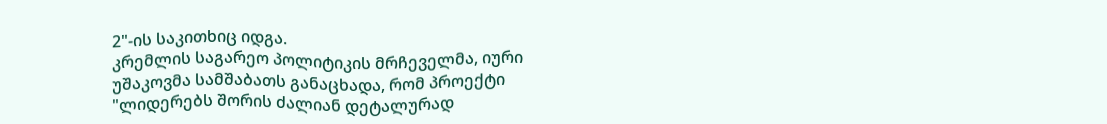2"-ის საკითხიც იდგა.
კრემლის საგარეო პოლიტიკის მრჩეველმა, იური უშაკოვმა სამშაბათს განაცხადა, რომ პროექტი "ლიდერებს შორის ძალიან დეტალურად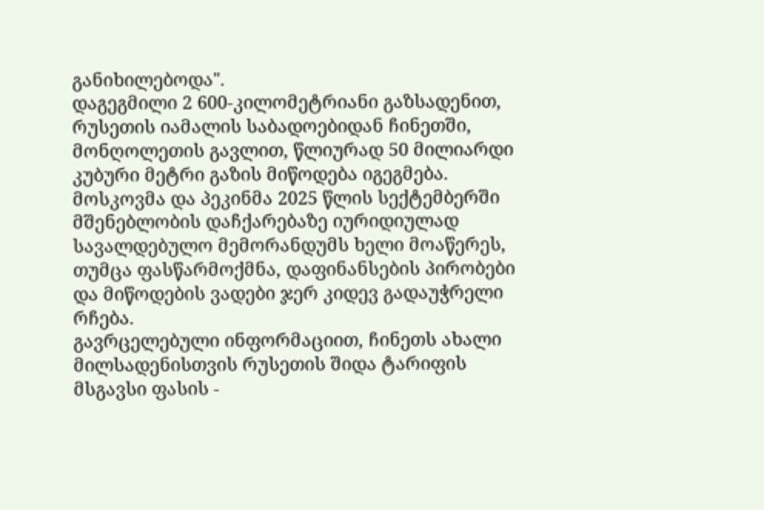განიხილებოდა".
დაგეგმილი 2 600-კილომეტრიანი გაზსადენით, რუსეთის იამალის საბადოებიდან ჩინეთში, მონღოლეთის გავლით, წლიურად 50 მილიარდი კუბური მეტრი გაზის მიწოდება იგეგმება. მოსკოვმა და პეკინმა 2025 წლის სექტემბერში მშენებლობის დაჩქარებაზე იურიდიულად სავალდებულო მემორანდუმს ხელი მოაწერეს, თუმცა ფასწარმოქმნა, დაფინანსების პირობები და მიწოდების ვადები ჯერ კიდევ გადაუჭრელი რჩება.
გავრცელებული ინფორმაციით, ჩინეთს ახალი მილსადენისთვის რუსეთის შიდა ტარიფის მსგავსი ფასის -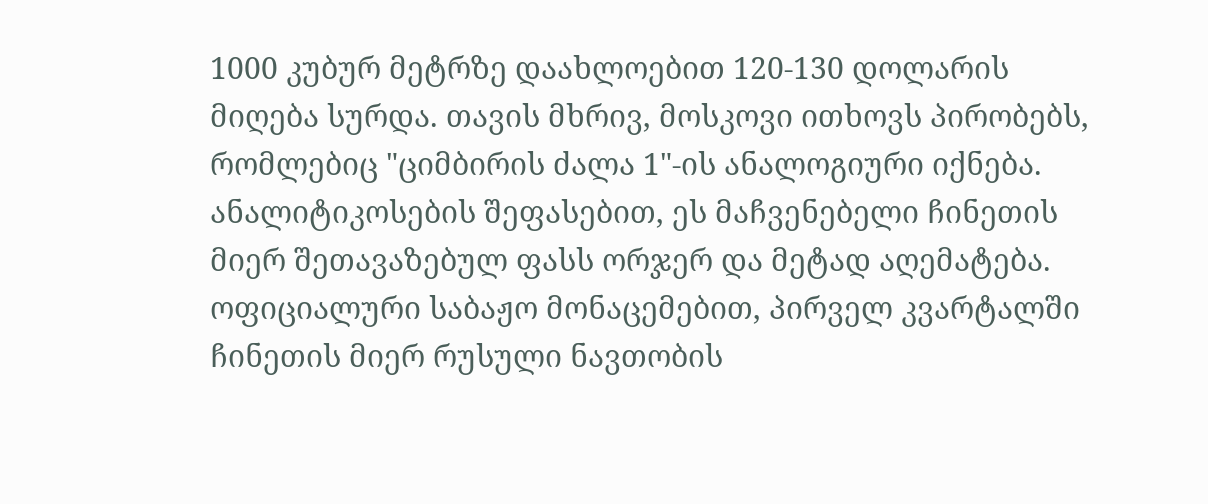1000 კუბურ მეტრზე დაახლოებით 120-130 დოლარის მიღება სურდა. თავის მხრივ, მოსკოვი ითხოვს პირობებს, რომლებიც "ციმბირის ძალა 1"-ის ანალოგიური იქნება. ანალიტიკოსების შეფასებით, ეს მაჩვენებელი ჩინეთის მიერ შეთავაზებულ ფასს ორჯერ და მეტად აღემატება.
ოფიციალური საბაჟო მონაცემებით, პირველ კვარტალში ჩინეთის მიერ რუსული ნავთობის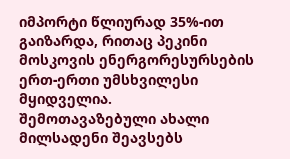იმპორტი წლიურად 35%-ით გაიზარდა, რითაც პეკინი მოსკოვის ენერგორესურსების ერთ-ერთი უმსხვილესი მყიდველია.
შემოთავაზებული ახალი მილსადენი შეავსებს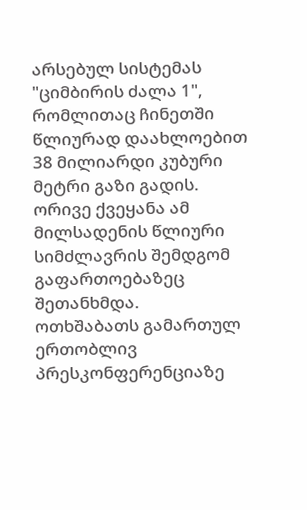არსებულ სისტემას "ციმბირის ძალა 1", რომლითაც ჩინეთში წლიურად დაახლოებით 38 მილიარდი კუბური მეტრი გაზი გადის. ორივე ქვეყანა ამ მილსადენის წლიური სიმძლავრის შემდგომ გაფართოებაზეც შეთანხმდა.
ოთხშაბათს გამართულ ერთობლივ პრესკონფერენციაზე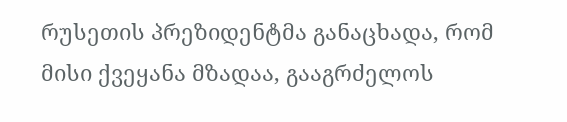რუსეთის პრეზიდენტმა განაცხადა, რომ მისი ქვეყანა მზადაა, გააგრძელოს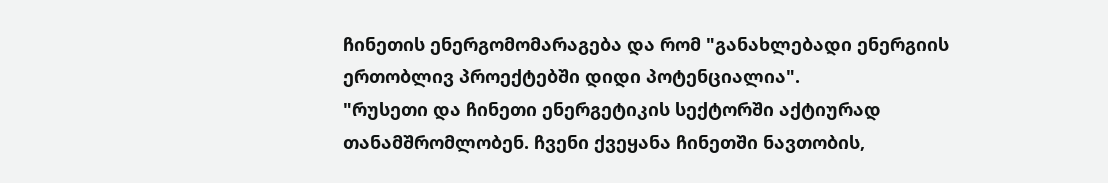ჩინეთის ენერგომომარაგება და რომ "განახლებადი ენერგიის ერთობლივ პროექტებში დიდი პოტენციალია".
"რუსეთი და ჩინეთი ენერგეტიკის სექტორში აქტიურად თანამშრომლობენ. ჩვენი ქვეყანა ჩინეთში ნავთობის,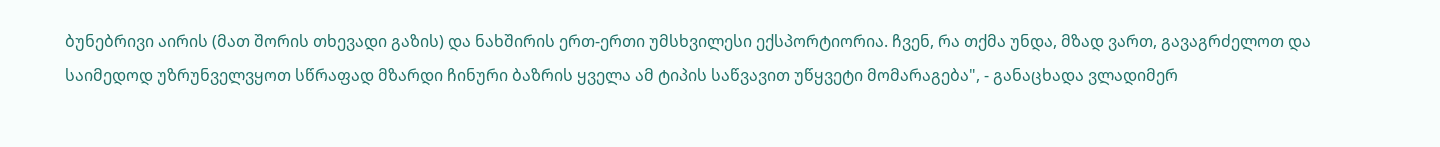ბუნებრივი აირის (მათ შორის თხევადი გაზის) და ნახშირის ერთ-ერთი უმსხვილესი ექსპორტიორია. ჩვენ, რა თქმა უნდა, მზად ვართ, გავაგრძელოთ და საიმედოდ უზრუნველვყოთ სწრაფად მზარდი ჩინური ბაზრის ყველა ამ ტიპის საწვავით უწყვეტი მომარაგება", - განაცხადა ვლადიმერ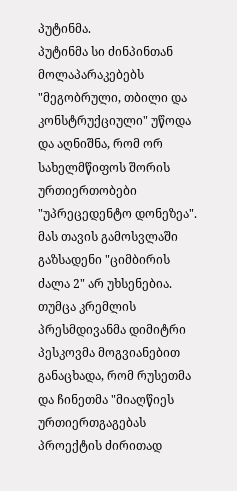პუტინმა.
პუტინმა სი ძინპინთან მოლაპარაკებებს "მეგობრული, თბილი და კონსტრუქციული" უწოდა და აღნიშნა, რომ ორ სახელმწიფოს შორის ურთიერთობები "უპრეცედენტო დონეზეა". მას თავის გამოსვლაში გაზსადენი "ციმბირის ძალა 2" არ უხსენებია. თუმცა კრემლის პრესმდივანმა დიმიტრი პესკოვმა მოგვიანებით განაცხადა, რომ რუსეთმა და ჩინეთმა "მიაღწიეს ურთიერთგაგებას პროექტის ძირითად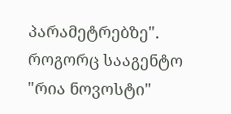პარამეტრებზე".
როგორც სააგენტო "რია ნოვოსტი"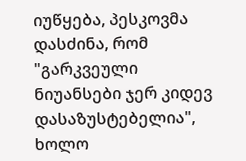იუწყება, პესკოვმა დასძინა, რომ "გარკვეული ნიუანსები ჯერ კიდევ დასაზუსტებელია", ხოლო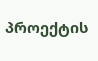პროექტის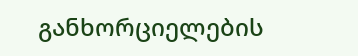განხორციელების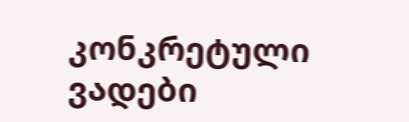კონკრეტული ვადები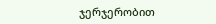ჯერჯერობით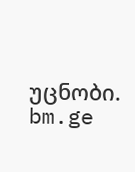უცნობი.
bm.ge